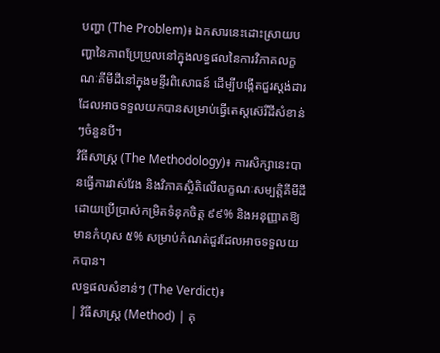បញ្ហា (The Problem)៖ ឯកសារនេះដោះស្រាយបញ្ហានៃភាពប្រែប្រួលនៅក្នុងលទ្ធផលនៃការវិភាគលក្ខណៈគីមីដីនៅក្នុងមន្ទីរពិសោធន៍ ដើម្បីបង្កើតជួរស្តង់ដារដែលអាចទទួលយកបានសម្រាប់ធ្វើតេស្តស៊េរីដីសំខាន់ៗចំនួនបី។
វិធីសាស្ត្រ (The Methodology)៖ ការសិក្សានេះបានធ្វើការវាស់វែង និងវិភាគស្ថិតិលើលក្ខណៈសម្បត្តិគីមីដី ដោយប្រើប្រាស់កម្រិតទំនុកចិត្ត ៩៩% និងអនុញ្ញាតឱ្យមានកំហុស ៥% សម្រាប់កំណត់ជួរដែលអាចទទួលយកបាន។
លទ្ធផលសំខាន់ៗ (The Verdict)៖
| វិធីសាស្ត្រ (Method) | គុ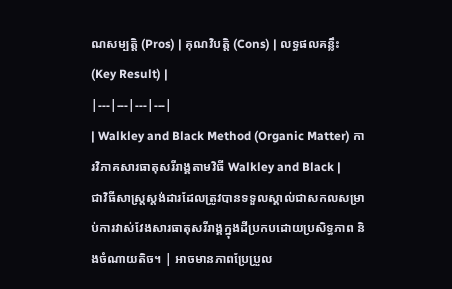ណសម្បត្តិ (Pros) | គុណវិបត្តិ (Cons) | លទ្ធផលគន្លឹះ (Key Result) |
|---|---|---|---|
| Walkley and Black Method (Organic Matter) ការវិភាគសារធាតុសរីរាង្គតាមវិធី Walkley and Black |
ជាវិធីសាស្ត្រស្តង់ដារដែលត្រូវបានទទួលស្គាល់ជាសកលសម្រាប់ការវាស់វែងសារធាតុសរីរាង្គក្នុងដីប្រកបដោយប្រសិទ្ធភាព និងចំណាយតិច។ | អាចមានភាពប្រែប្រួល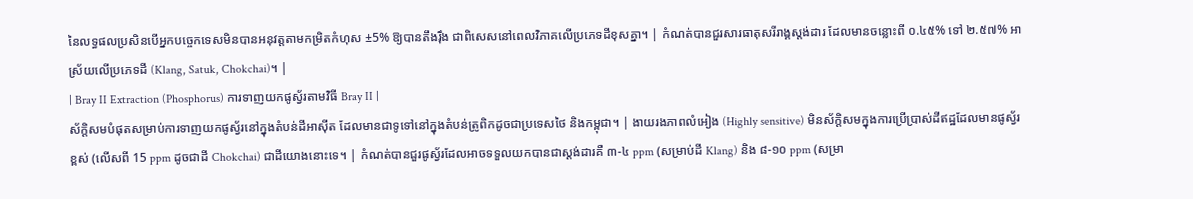នៃលទ្ធផលប្រសិនបើអ្នកបច្ចេកទេសមិនបានអនុវត្តតាមកម្រិតកំហុស ±5% ឱ្យបានតឹងរ៉ឹង ជាពិសេសនៅពេលវិភាគលើប្រភេទដីខុសគ្នា។ | កំណត់បានជួរសារធាតុសរីរាង្គស្តង់ដារ ដែលមានចន្លោះពី ០.៤៥% ទៅ ២.៥៧% អាស្រ័យលើប្រភេទដី (Klang, Satuk, Chokchai)។ |
| Bray II Extraction (Phosphorus) ការទាញយកផូស្វ័រតាមវិធី Bray II |
ស័ក្តិសមបំផុតសម្រាប់ការទាញយកផូស្វ័រនៅក្នុងតំបន់ដីអាស៊ីត ដែលមានជាទូទៅនៅក្នុងតំបន់ត្រូពិកដូចជាប្រទេសថៃ និងកម្ពុជា។ | ងាយរងភាពលំអៀង (Highly sensitive) មិនស័ក្តិសមក្នុងការប្រើប្រាស់ដីឥដ្ឋដែលមានផូស្វ័រខ្ពស់ (លើសពី 15 ppm ដូចជាដី Chokchai) ជាដីយោងនោះទេ។ | កំណត់បានជួរផូស្វ័រដែលអាចទទួលយកបានជាស្តង់ដារគឺ ៣-៤ ppm (សម្រាប់ដី Klang) និង ៨-១០ ppm (សម្រា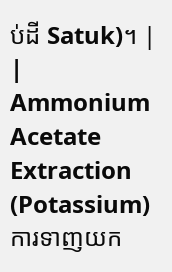ប់ដី Satuk)។ |
| Ammonium Acetate Extraction (Potassium) ការទាញយក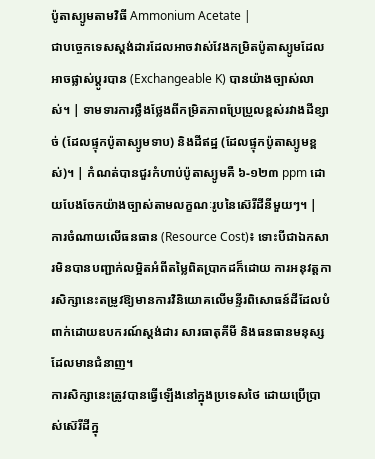ប៉ូតាស្យូមតាមវិធី Ammonium Acetate |
ជាបច្ចេកទេសស្តង់ដារដែលអាចវាស់វែងកម្រិតប៉ូតាស្យូមដែលអាចផ្លាស់ប្តូរបាន (Exchangeable K) បានយ៉ាងច្បាស់លាស់។ | ទាមទារការថ្លឹងថ្លែងពីកម្រិតភាពប្រែប្រួលខ្ពស់រវាងដីខ្សាច់ (ដែលផ្ទុកប៉ូតាស្យូមទាប) និងដីឥដ្ឋ (ដែលផ្ទុកប៉ូតាស្យូមខ្ពស់)។ | កំណត់បានជួរកំហាប់ប៉ូតាស្យូមគឺ ៦-១២៣ ppm ដោយបែងចែកយ៉ាងច្បាស់តាមលក្ខណៈរូបនៃស៊េរីដីនីមួយៗ។ |
ការចំណាយលើធនធាន (Resource Cost)៖ ទោះបីជាឯកសារមិនបានបញ្ជាក់លម្អិតអំពីតម្លៃពិតប្រាកដក៏ដោយ ការអនុវត្តការសិក្សានេះតម្រូវឱ្យមានការវិនិយោគលើមន្ទីរពិសោធន៍ដីដែលបំពាក់ដោយឧបករណ៍ស្តង់ដារ សារធាតុគីមី និងធនធានមនុស្សដែលមានជំនាញ។
ការសិក្សានេះត្រូវបានធ្វើឡើងនៅក្នុងប្រទេសថៃ ដោយប្រើប្រាស់ស៊េរីដីក្នុ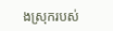ងស្រុករបស់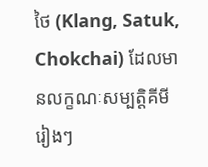ថៃ (Klang, Satuk, Chokchai) ដែលមានលក្ខណៈសម្បត្តិគីមីរៀងៗ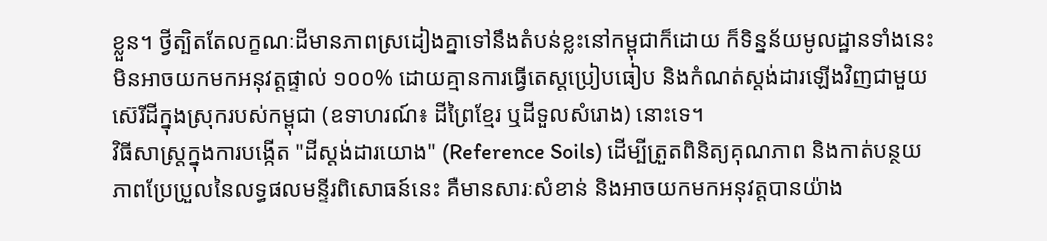ខ្លួន។ ថ្វីត្បិតតែលក្ខណៈដីមានភាពស្រដៀងគ្នាទៅនឹងតំបន់ខ្លះនៅកម្ពុជាក៏ដោយ ក៏ទិន្នន័យមូលដ្ឋានទាំងនេះមិនអាចយកមកអនុវត្តផ្ទាល់ ១០០% ដោយគ្មានការធ្វើតេស្តប្រៀបធៀប និងកំណត់ស្តង់ដារឡើងវិញជាមួយស៊េរីដីក្នុងស្រុករបស់កម្ពុជា (ឧទាហរណ៍៖ ដីព្រៃខ្មែរ ឬដីទួលសំរោង) នោះទេ។
វិធីសាស្ត្រក្នុងការបង្កើត "ដីស្តង់ដារយោង" (Reference Soils) ដើម្បីត្រួតពិនិត្យគុណភាព និងកាត់បន្ថយភាពប្រែប្រួលនៃលទ្ធផលមន្ទីរពិសោធន៍នេះ គឺមានសារៈសំខាន់ និងអាចយកមកអនុវត្តបានយ៉ាង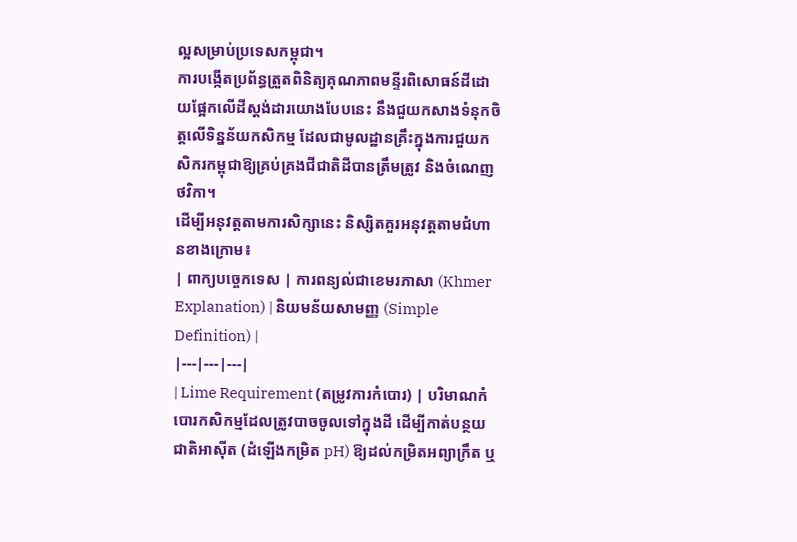ល្អសម្រាប់ប្រទេសកម្ពុជា។
ការបង្កើតប្រព័ន្ធត្រួតពិនិត្យគុណភាពមន្ទីរពិសោធន៍ដីដោយផ្អែកលើដីស្តង់ដារយោងបែបនេះ នឹងជួយកសាងទំនុកចិត្តលើទិន្នន័យកសិកម្ម ដែលជាមូលដ្ឋានគ្រឹះក្នុងការជួយកសិករកម្ពុជាឱ្យគ្រប់គ្រងជីជាតិដីបានត្រឹមត្រូវ និងចំណេញថវិកា។
ដើម្បីអនុវត្តតាមការសិក្សានេះ និស្សិតគួរអនុវត្តតាមជំហានខាងក្រោម៖
| ពាក្យបច្ចេកទេស | ការពន្យល់ជាខេមរភាសា (Khmer Explanation) | និយមន័យសាមញ្ញ (Simple Definition) |
|---|---|---|
| Lime Requirement (តម្រូវការកំបោរ) | បរិមាណកំបោរកសិកម្មដែលត្រូវបាចចូលទៅក្នុងដី ដើម្បីកាត់បន្ថយជាតិអាស៊ីត (ដំឡើងកម្រិត pH) ឱ្យដល់កម្រិតអព្យាក្រឹត ឬ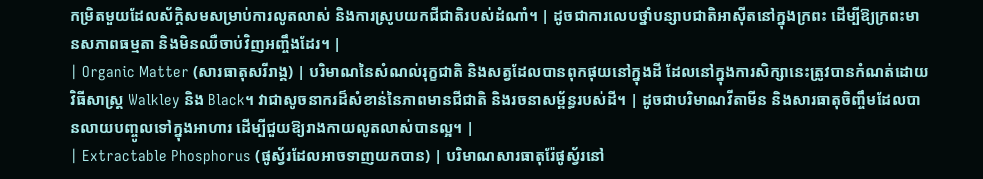កម្រិតមួយដែលស័ក្តិសមសម្រាប់ការលូតលាស់ និងការស្រូបយកជីជាតិរបស់ដំណាំ។ | ដូចជាការលេបថ្នាំបន្សាបជាតិអាស៊ីតនៅក្នុងក្រពះ ដើម្បីឱ្យក្រពះមានសភាពធម្មតា និងមិនឈឺចាប់វិញអញ្ចឹងដែរ។ |
| Organic Matter (សារធាតុសរីរាង្គ) | បរិមាណនៃសំណល់រុក្ខជាតិ និងសត្វដែលបានពុកផុយនៅក្នុងដី ដែលនៅក្នុងការសិក្សានេះត្រូវបានកំណត់ដោយវិធីសាស្ត្រ Walkley និង Black។ វាជាសូចនាករដ៏សំខាន់នៃភាពមានជីជាតិ និងរចនាសម្ព័ន្ធរបស់ដី។ | ដូចជាបរិមាណវីតាមីន និងសារធាតុចិញ្ចឹមដែលបានលាយបញ្ចូលទៅក្នុងអាហារ ដើម្បីជួយឱ្យរាងកាយលូតលាស់បានល្អ។ |
| Extractable Phosphorus (ផូស្វ័រដែលអាចទាញយកបាន) | បរិមាណសារធាតុរ៉ែផូស្វ័រនៅ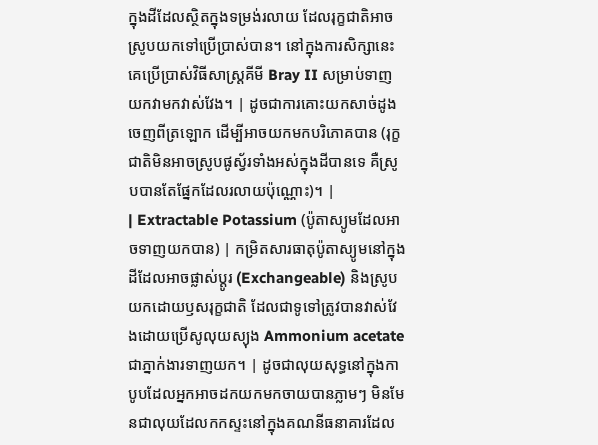ក្នុងដីដែលស្ថិតក្នុងទម្រង់រលាយ ដែលរុក្ខជាតិអាចស្រូបយកទៅប្រើប្រាស់បាន។ នៅក្នុងការសិក្សានេះ គេប្រើប្រាស់វិធីសាស្ត្រគីមី Bray II សម្រាប់ទាញយកវាមកវាស់វែង។ | ដូចជាការគោះយកសាច់ដូងចេញពីត្រឡោក ដើម្បីអាចយកមកបរិភោគបាន (រុក្ខជាតិមិនអាចស្រូបផូស្វ័រទាំងអស់ក្នុងដីបានទេ គឺស្រូបបានតែផ្នែកដែលរលាយប៉ុណ្ណោះ)។ |
| Extractable Potassium (ប៉ូតាស្យូមដែលអាចទាញយកបាន) | កម្រិតសារធាតុប៉ូតាស្យូមនៅក្នុងដីដែលអាចផ្លាស់ប្តូរ (Exchangeable) និងស្រូបយកដោយឫសរុក្ខជាតិ ដែលជាទូទៅត្រូវបានវាស់វែងដោយប្រើសូលុយស្យុង Ammonium acetate ជាភ្នាក់ងារទាញយក។ | ដូចជាលុយសុទ្ធនៅក្នុងកាបូបដែលអ្នកអាចដកយកមកចាយបានភ្លាមៗ មិនមែនជាលុយដែលកកស្ទះនៅក្នុងគណនីធនាគារដែល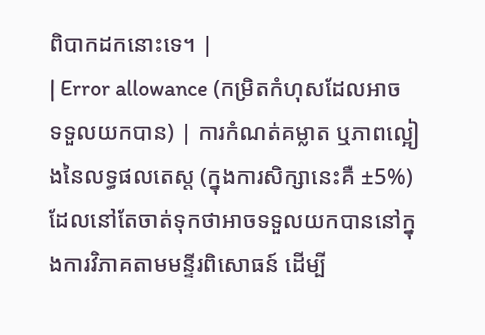ពិបាកដកនោះទេ។ |
| Error allowance (កម្រិតកំហុសដែលអាចទទួលយកបាន) | ការកំណត់គម្លាត ឬភាពល្អៀងនៃលទ្ធផលតេស្ត (ក្នុងការសិក្សានេះគឺ ±5%) ដែលនៅតែចាត់ទុកថាអាចទទួលយកបាននៅក្នុងការវិភាគតាមមន្ទីរពិសោធន៍ ដើម្បី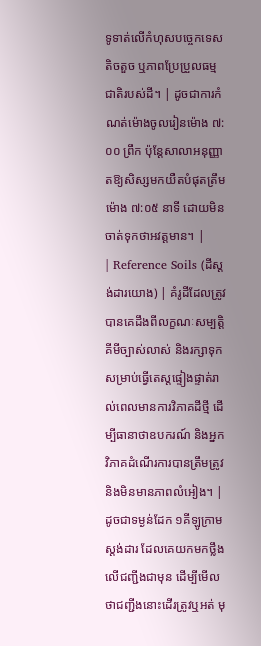ទូទាត់លើកំហុសបច្ចេកទេសតិចតួច ឬភាពប្រែប្រួលធម្មជាតិរបស់ដី។ | ដូចជាការកំណត់ម៉ោងចូលរៀនម៉ោង ៧:០០ ព្រឹក ប៉ុន្តែសាលាអនុញ្ញាតឱ្យសិស្សមកយឺតបំផុតត្រឹមម៉ោង ៧:០៥ នាទី ដោយមិនចាត់ទុកថាអវត្តមាន។ |
| Reference Soils (ដីស្តង់ដារយោង) | គំរូដីដែលត្រូវបានគេដឹងពីលក្ខណៈសម្បត្តិគីមីច្បាស់លាស់ និងរក្សាទុកសម្រាប់ធ្វើតេស្តផ្ទៀងផ្ទាត់រាល់ពេលមានការវិភាគដីថ្មី ដើម្បីធានាថាឧបករណ៍ និងអ្នកវិភាគដំណើរការបានត្រឹមត្រូវ និងមិនមានភាពលំអៀង។ | ដូចជាទម្ងន់ដែក ១គីឡូក្រាមស្តង់ដារ ដែលគេយកមកថ្លឹងលើជញ្ជីងជាមុន ដើម្បីមើលថាជញ្ជីងនោះដើរត្រូវឬអត់ មុ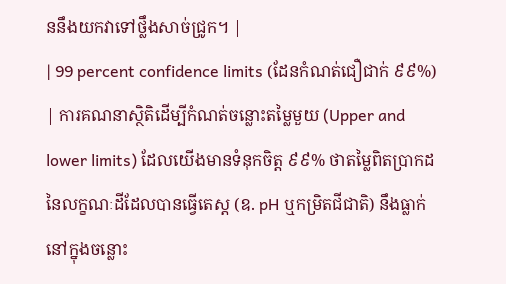ននឹងយកវាទៅថ្លឹងសាច់ជ្រូក។ |
| 99 percent confidence limits (ដែនកំណត់ជឿជាក់ ៩៩%) | ការគណនាស្ថិតិដើម្បីកំណត់ចន្លោះតម្លៃមួយ (Upper and lower limits) ដែលយើងមានទំនុកចិត្ត ៩៩% ថាតម្លៃពិតប្រាកដនៃលក្ខណៈដីដែលបានធ្វើតេស្ត (ឧ. pH ឬកម្រិតជីជាតិ) នឹងធ្លាក់នៅក្នុងចន្លោះ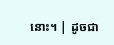នោះ។ | ដូចជា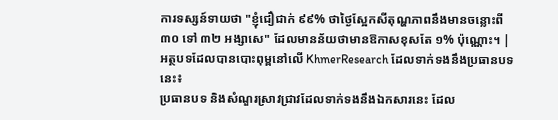ការទស្សន៍ទាយថា "ខ្ញុំជឿជាក់ ៩៩% ថាថ្ងៃស្អែកសីតុណ្ហភាពនឹងមានចន្លោះពី ៣០ ទៅ ៣២ អង្សាសេ" ដែលមានន័យថាមានឱកាសខុសតែ ១% ប៉ុណ្ណោះ។ |
អត្ថបទដែលបានបោះពុម្ពនៅលើ KhmerResearch ដែលទាក់ទងនឹងប្រធានបទនេះ៖
ប្រធានបទ និងសំណួរស្រាវជ្រាវដែលទាក់ទងនឹងឯកសារនេះ ដែល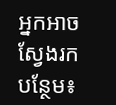អ្នកអាចស្វែងរកបន្ថែម៖